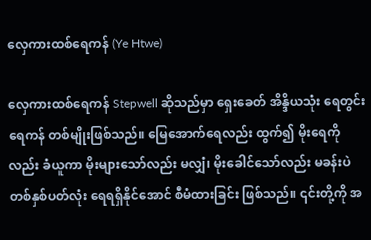လှေကားထစ်ရေကန် (Ye Htwe)

လှေကားထစ်ရေကန် Stepwell ဆိုသည်မှာ ရှေးခေတ် အိန္ဒိယသုံး ရေတွင်းရေကန် တစ်မျိုးဖြစ်သည်။ မြေအောက်ရေလည်း ထွက်၍ မိုးရေကိုလည်း ခံယူကာ မိုးများသော်လည်း မလျှံ၊ မိုးခေါင်သော်လည်း မခန်းပဲ တစ်နှစ်ပတ်လုံး ရေရရှိနိုင်အောင် စီမံထားခြင်း ဖြစ်သည်။ ၎င်းတို့ကို အ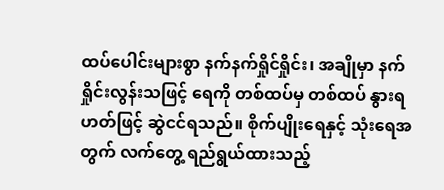ထပ်ပေါင်းများစွာ နက်နက်ရှိုင်ရှိုင်း၊ အချိုမှာ နက်ရှိုင်းလွန်းသဖြင့် ရေကို တစ်ထပ်မှ တစ်ထပ် နွားရဟတ်ဖြင့် ဆွဲငင်ရသည်။ စိုက်ပျိုးရေနှင့် သုံးရေအတွက် လက်တွေ့ ရည်ရွယ်ထားသည့်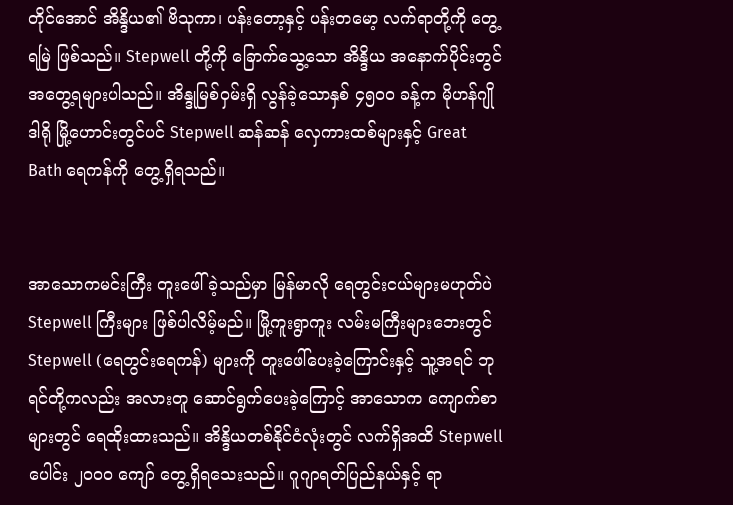တိုင်အောင် အိန္ဒိယ၏ ဗိသုကာ၊ ပန်းတော့နှင့် ပန်းတမော့ လက်ရာတို့ကို တွေ့ရမြဲ ဖြစ်သည်။ Stepwell တို့ကို ခြောက်သွေ့သော အိန္ဒိယ အနောက်ပိုင်းတွင် အတွေ့ရများပါသည်။ အိန္ဒုမြစ်ဝှမ်းရှိ လွန်ခဲ့သောနှစ် ၄၅၀၀ ခန့်က မိုဟန်ဂျိုဒါရို မြို့ဟောင်းတွင်ပင် Stepwell ဆန်ဆန် လှေကားထစ်များနှင့် Great Bath ရေကန်ကို တွေ့ရှိရသည်။


အာသောကမင်းကြီး တူးဖေါ်ခဲ့သည်မှာ မြန်မာလို ရေတွင်းငယ်များမဟုတ်ပဲ Stepwell ကြီးများ ဖြစ်ပါလိမ့်မည်။ မြို့ကူးရွာကူး လမ်းမကြီးများဘေးတွင် Stepwell (ရေတွင်းရေကန်) များကို တူးဖေါ်ပေးခဲ့ကြောင်းနှင့် သူ့အရင် ဘုရင်တို့ကလည်း အလားတူ ဆောင်ရွက်ပေးခဲ့ကြောင့် အာသောက ကျောက်စာများတွင် ရေထိုးထားသည်။ အိန္ဒိယတစ်နိုင်ငံလုံးတွင် လက်ရှိအထိ Stepwell ပေါင်း ၂၀၀၀ ကျော် တွေ့ရှိရသေးသည်။ ဂူဂျာရတ်ပြည်နယ်နှင့် ရာ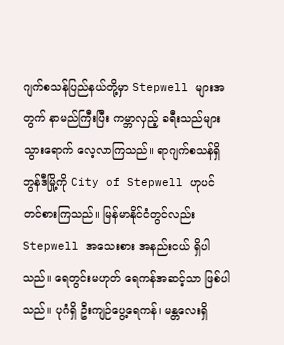ဂျက်စသန်ပြည်နယ်တို့မှာ Stepwell များအတွက် နာမည်ကြီးပြီး ကမ္ဘာလှည့် ခရီးသည်များ သွားရောက် လေ့လာကြသည်။ ရာဂျက်စသန်ရှိ ဘွန်ဒီမြို့ကို City of Stepwell ဟုပင် တင်စားကြသည်။ မြန်မာနိုင်ငံတွင်လည်း Stepwell အသေးစား အနည်းငယ် ရှိပါသည်။ ရေတွင်းမဟုတ် ရေကန်အဆင့်သာ ဖြစ်ပါသည်။ ပုဂံရှိ ဦးကျဉ်ပွေ့ရေကန်၊ မန္တလေးရှိ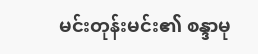မင်းတုန်းမင်း၏ စန္ဒာမု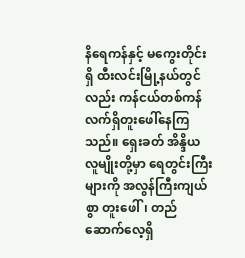နိရေကန်နှင့် မကွေးတိုင်းရှိ ထီးလင်းမြို့နယ်တွင်လည်း ကန်ငယ်တစ်ကန် လက်ရှိတူးဖေါ်နေကြသည်။ ရှေးခတ် အိန္ဒိယလူမျိုးတို့မှာ ရေတွင်းကြီးများကို အလွန်ကြီးကျယ်စွာ တူးဖေါ်၊ တည်ဆောက်လေ့ရှိ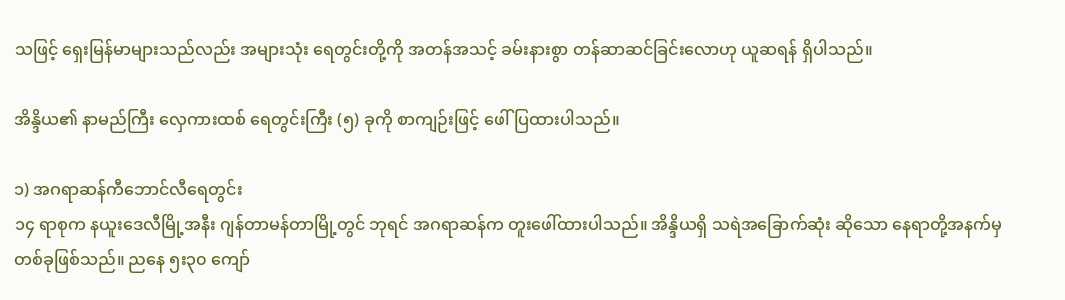သဖြင့် ရှေးမြန်မာများသည်လည်း အများသုံး ရေတွင်းတို့ကို အတန်အသင့် ခမ်းနားစွာ တန်ဆာဆင်ခြင်းလောဟု ယူဆရန် ရှိပါသည်။

အိန္ဒိယ၏ နာမည်ကြီး လှေကားထစ် ရေတွင်းကြီး (၅) ခုကို စာကျဉ်းဖြင့် ဖေါ်ပြထားပါသည်။

၁) အဂရာဆန်ကီဘောင်လီရေတွင်း
၁၄ ရာစုက နယူးဒေလီမြို့အနီး ဂျန်တာမန်တာမြို့တွင် ဘုရင် အဂရာဆန်က တူးဖေါ်ထားပါသည်။ အိန္ဒိယရှိ သရဲအခြောက်ဆုံး ဆိုသော နေရာတို့အနက်မှ တစ်ခုဖြစ်သည်။ ညနေ ၅း၃၀ ကျော်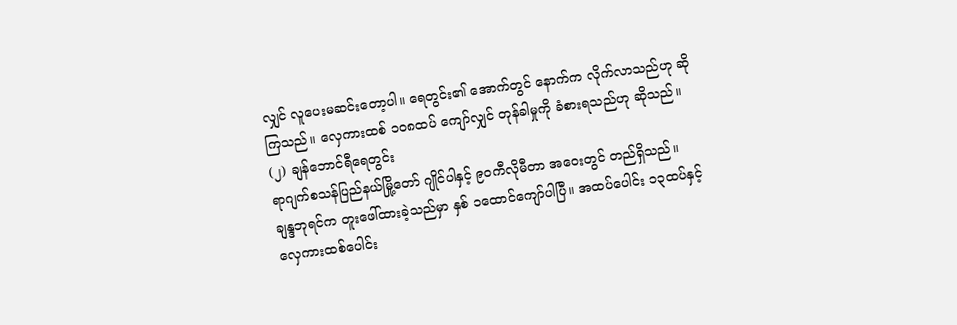လျှင် လူပေးမဆင်းတော့ပါ။ ရေတွင်း၏ အောက်တွင် နောက်က လိုက်လာသည်ဟု ဆိုကြသည်။ လှေကားထစ် ၁၀၈ထပ် ကျော်လျှင် တုန်ခါမှုကို ခံစားရသည်ဟု ဆိုသည်။
(၂) ချန်ဘောင်ရီရေတွင်း
ရာဂျက်စသန်ပြည်နယ်မြို့တော် ဂျိုင်ပါနှင့် ၉၀ကီလိုမီတာ အဝေးတွင် တည်ရှိသည်။ ချန္ဒဘုရင်က တူးဖေါ်ထားခဲ့သည်မှာ နှစ် ၁ထောင်ကျော်ပါပြီ။ အထပ်ပေါင်း ၁၃ထပ်နှင့် လှေကားထစ်ပေါင်း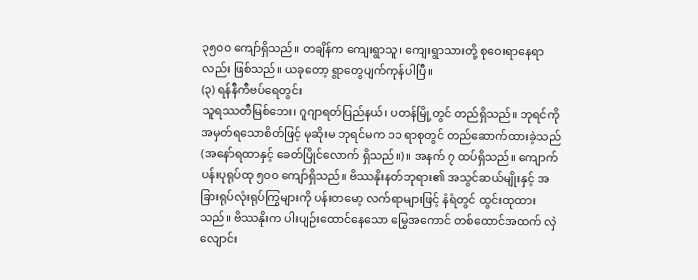၃၅၀၀ ကျော်ရှိသည်။ တချိန်က ကျေးရွာသူ၊ ကျေးရွာသားတို့ စုဝေးရာနေရာလည်း ဖြစ်သည်။ ယခုတော့ ရွာတွေပျက်ကုန်ပါပြီ။
(၃) ရန်နီကီဗပ်ရေတွင်း
သူရဿတီမြစ်ဘေး၊ ဂူဂျာရတ်ပြည်နယ်၊ ပတန်မြို့တွင် တည်ရှိသည်။ ဘုရင်ကို အမှတ်ရသောစိတ်ဖြင့် မုဆိုးမ ဘုရင်မက ၁၁ ရာစုတွင် တည်ဆောက်ထားခဲ့သည် (အနော်ရထာနှင့် ခေတ်ပြိုင်လောက် ရှိသည်။)။ အနက် ၇ ထပ်ရှိသည်။ ကျောက်ပန်းပုရုပ်ထု ၅၀၀ ကျော်ရှိသည်။ ဗိဿနိုးနတ်ဘုရား၏ အသွင်ဆယ်မျိုးနှင့် အခြားရုပ်လုံးရုပ်ကြွများကို ပန်းတမော့ လက်ရာများဖြင့် နံရံတွင် ထွင်းထုထားသည်။ ဗိဿနိုးက ပါးပျဉ်းထောင်နေသော မြွေအကောင် တစ်ထောင်အထက် လှဲလျောင်း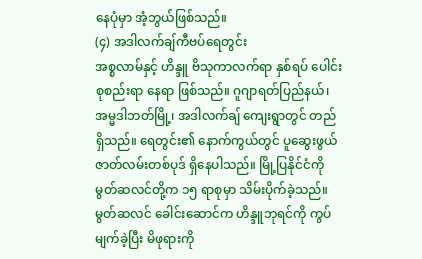နေပုံမှာ အံ့ဘွယ်ဖြစ်သည်။
(၄) အဒါလက်ချ်ကီဗပ်ရေတွင်း
အစ္စလာမ်နှင့် ဟိန္ဒူ ဗိသုကာလက်ရာ နှစ်ရပ် ပေါင်းစုစည်းရာ နေရာ ဖြစ်သည်။ ဂူဂျာရတ်ပြည်နယ်၊ အမ္မဒါဘတ်မြို့၊ အဒါလက်ချ် ကျေးရွာတွင် တည်ရှိသည်။ ရေတွင်း၏ နောက်ကွယ်တွင် ပူဆွေးဖွယ် ဇာတ်လမ်းတစ်ပုဒ် ရှိနေပါသည်။ မြို့ပြနိုင်ငံကို မွတ်ဆလင်တို့က ၁၅ ရာစုမှာ သိမ်းပိုက်ခဲ့သည်။ မွတ်ဆလင် ခေါင်းဆောင်က ဟိန္ဒူဘုရင်ကို ကွပ်မျက်ခဲ့ပြီး မိဖုရားကို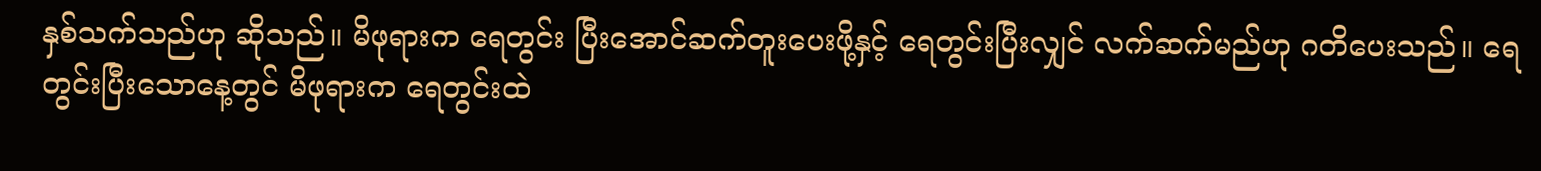နှစ်သက်သည်ဟု ဆိုသည်။ မိဖုရားက ရေတွင်း ပြီးအောင်ဆက်တူးပေးဖို့နှင့် ရေတွင်းပြီးလျှင် လက်ဆက်မည်ဟု ဂတိပေးသည်။ ရေတွင်းပြီးသောနေ့တွင် မိဖုရားက ရေတွင်းထဲ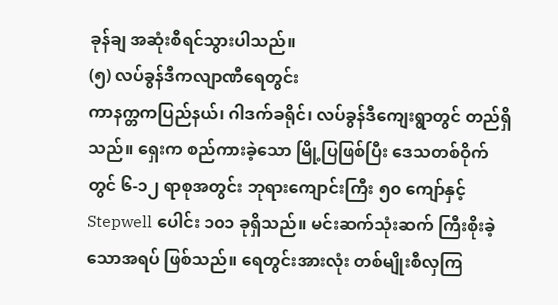ခုန်ချ အဆုံးစီရင်သွားပါသည်။
(၅) လပ်ခွန်ဒီကလျာဏီရေတွင်း
ကာနက္တကပြည်နယ်၊ ဂါဒက်ခရိုင်၊ လပ်ခွန်ဒီကျေးရွာတွင် တည်ရှိသည်။ ရှေးက စည်ကားခဲ့သော မြို့ပြဖြစ်ပြီး ဒေသတစ်ဝိုက်တွင် ၆-၁၂ ရာစုအတွင်း ဘုရားကျောင်းကြီး ၅၀ ကျော်နှင့် Stepwell ပေါင်း ၁၀၁ ခုရှိသည်။ မင်းဆက်သုံးဆက် ကြီးစိုးခဲ့သောအရပ် ဖြစ်သည်။ ရေတွင်းအားလုံး တစ်မျိုးစီလှကြ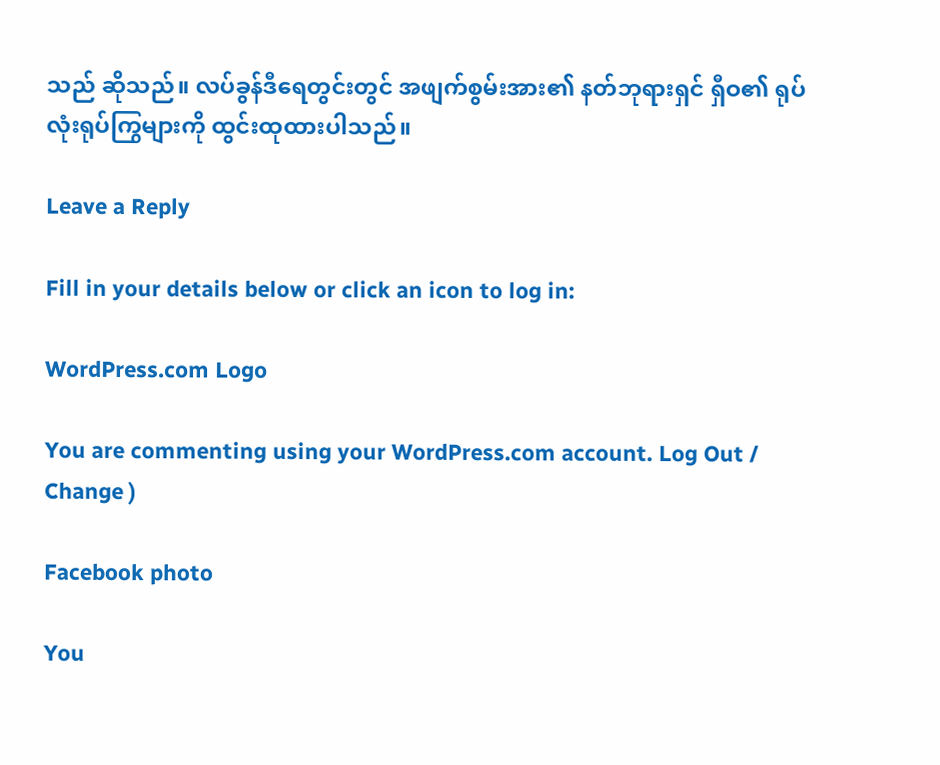သည် ဆိုသည်။ လပ်ခွန်ဒီရေတွင်းတွင် အဖျက်စွမ်းအား၏ နတ်ဘုရားရှင် ရှီဝ၏ ရုပ်လုံးရုပ်ကြွများကို ထွင်းထုထားပါသည်။

Leave a Reply

Fill in your details below or click an icon to log in:

WordPress.com Logo

You are commenting using your WordPress.com account. Log Out /  Change )

Facebook photo

You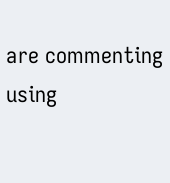are commenting using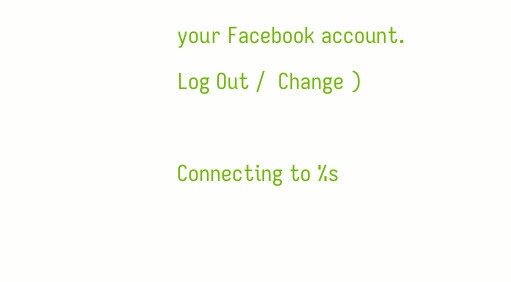your Facebook account. Log Out /  Change )

Connecting to %s